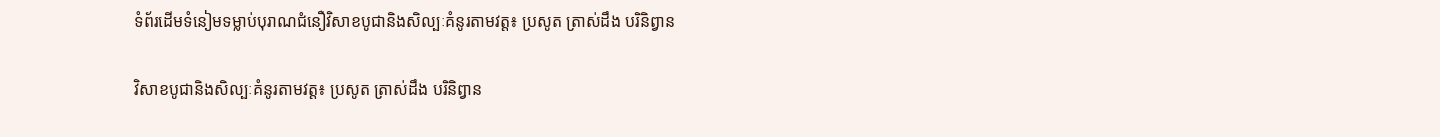ទំព័រដើមទំនៀមទម្លាប់បុរាណជំនឿវិសាខបូជានិងសិល្បៈគំនូរតាមវត្ត៖ ប្រសូត ត្រាស់ដឹង បរិនិព្វាន

វិសាខបូជានិងសិល្បៈគំនូរតាមវត្ត៖ ប្រសូត ត្រាស់ដឹង បរិនិព្វាន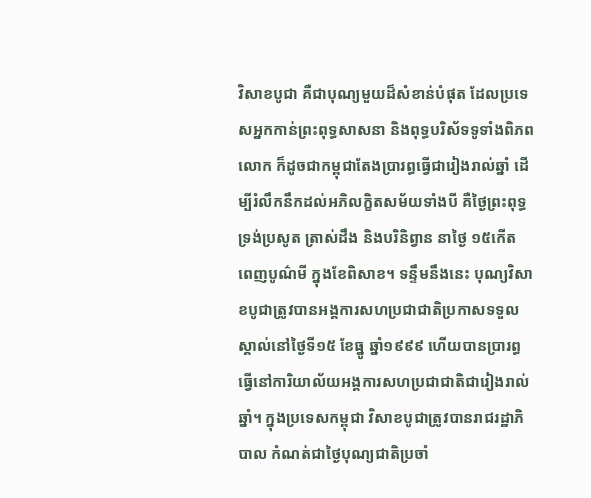វិសាខបូជា គឺជាបុណ្យមួយដ៏សំខាន់បំផុត ដែលប្រទេសអ្នកកាន់ព្រះពុទ្ធសាសនា និងពុទ្ធបរិស័ទទូទាំងពិភពលោក ក៏ដូចជាកម្ពុជាតែងប្រារព្ធធ្វើជារៀងរាល់ឆ្នាំ ដើម្បីរំលឹកនឹកដល់អភិលក្ខិតសម័យទាំងបី គឺថ្ងៃព្រះពុទ្ធទ្រង់ប្រសូត ត្រាស់ដឹង និងបរិនិព្វាន នាថ្ងៃ ១៥កើត ពេញបូណ៌មី ក្នុងខែពិសាខ។ ទន្ទឹមនឹងនេះ បុណ្យវិសាខបូជាត្រូវបានអង្គការសហប្រជាជាតិប្រកាសទទួលស្គាល់នៅថ្ងៃទី១៥ ខែធ្នូ ឆ្នាំ១៩៩៩ ហើយបានប្រារព្ធធ្វើនៅការិយាល័យអង្គការសហប្រជាជាតិជារៀងរាល់ឆ្នាំ។ ក្នុងប្រទេសកម្ពុជា វិសាខបូជាត្រូវបានរាជរដ្ឋាភិបាល កំណត់ជាថ្ងៃបុណ្យជាតិប្រចាំ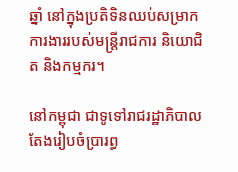ឆ្នាំ នៅក្នុងប្រតិទិនឈប់សម្រាកការងាររបស់មន្រ្តីរាជការ និយោជិត និងកម្មករ។

នៅកម្ពុជា ជាទូទៅរាជរដ្ឋាភិបាលតែងរៀបចំប្រារព្ធ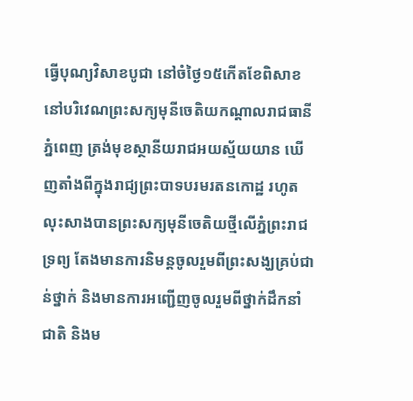ធ្វើបុណ្យវិសាខបូជា នៅចំថ្ងៃ១៥កើតខែពិសាខ នៅបរិវេណព្រះសក្យមុនីចេតិយកណ្តាលរាជធានីភ្នំពេញ ត្រង់មុខស្ថានីយរាជអយស្ម័យយាន ឃើញតាំងពីក្នុងរាជ្យព្រះបាទបរមរតនកោដ្ឋ រហូតលុះសាងបានព្រះសក្យមុនីចេតិយថ្មីលើភ្នំព្រះរាជទ្រព្យ តែងមានការនិមន្តចូលរួមពីព្រះសង្ឃគ្រប់ជាន់ថ្នាក់ និងមានការអញ្ជើញចូលរួមពីថ្នាក់ដឹកនាំជាតិ និងម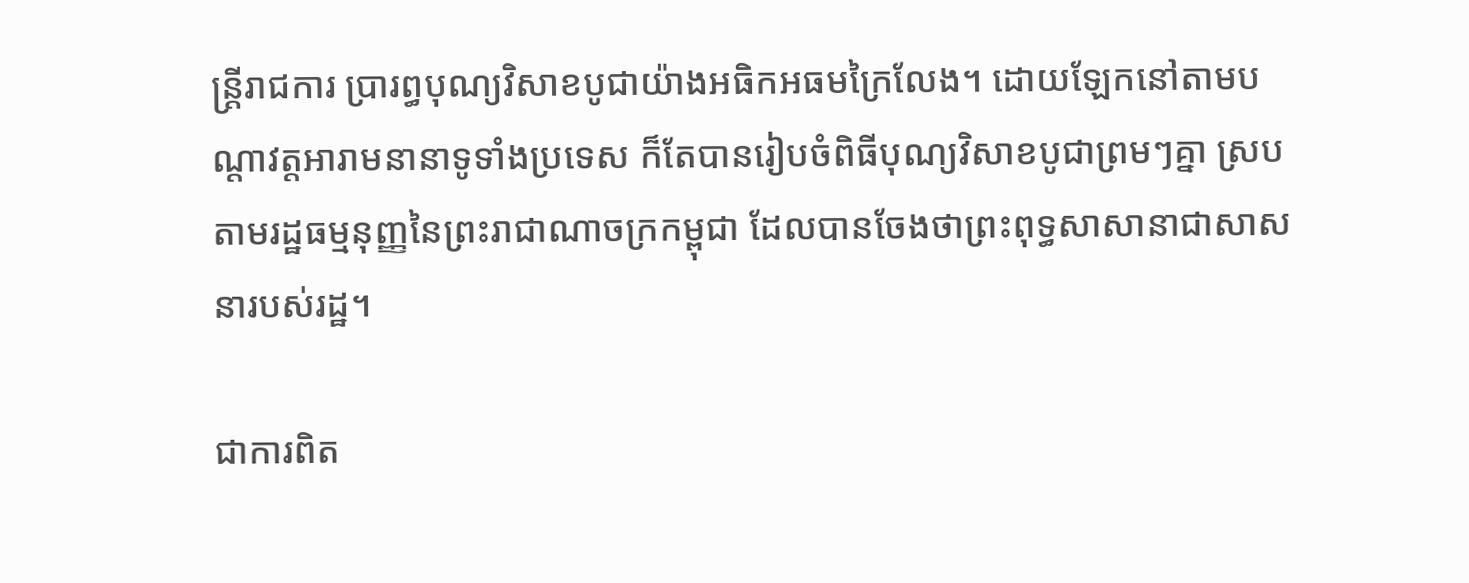ន្ត្រីរាជការ ប្រារព្ធបុណ្យវិសាខបូជាយ៉ាងអធិកអធមក្រៃលែង។ ដោយឡែកនៅតាមបណ្តាវត្តអារាមនានាទូទាំងប្រទេស ក៏តែបានរៀបចំពិធីបុណ្យវិសាខបូជាព្រមៗគ្នា ស្របតាមរដ្ឋធម្មនុញ្ញនៃព្រះរាជាណាចក្រកម្ពុជា ដែលបានចែងថាព្រះពុទ្ធសាសានាជាសាសនារបស់រដ្ឋ។

ជាការពិត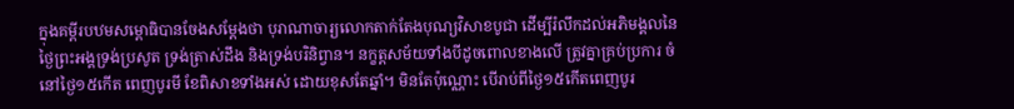ក្នុងគម្ពីរបឋមសម្ពោធិបានចែងសម្តែងថា បុរាណាចារ្យលោកតាក់តែងបុណ្យវិសាខបូជា ដើម្បីរំលឹកដល់អភិមង្គលនៃថ្ងៃព្រះអង្គទ្រង់ប្រសូត ទ្រង់ត្រាស់ដឹង និងទ្រង់បរិនិព្វាន។ នក្ខត្តសម័យទាំងបីដូចពោលខាងលើ ត្រូវគ្នាគ្រប់ប្រការ ចំនៅថ្ងៃ១៥កើត ពេញបូរមី ខែពិសាខទាំងអស់ ដោយខុសតែឆ្នាំ។ មិនតែប៉ុណ្ណោះ បើរាប់ពីថ្ងៃ១៥កើតពេញបូរ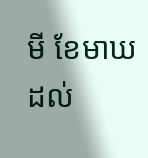មី ខែមាឃ ដល់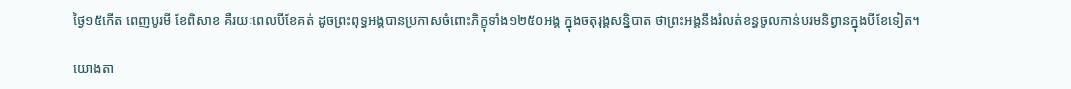ថ្ងៃ១៥កើត ពេញបូរមី ខែពិសាខ គឺរយៈពេលបីខែគត់ ដូចព្រះពុទ្ធអង្គបានប្រកាសចំពោះភិក្ខុទាំង១២៥០អង្គ ក្នុងចតុរុង្គសន្និបាត ថាព្រះអង្គនឹងរំលត់ខន្ធចូលកាន់បរមនិព្វានក្នុងបីខែទៀត។

យោងតា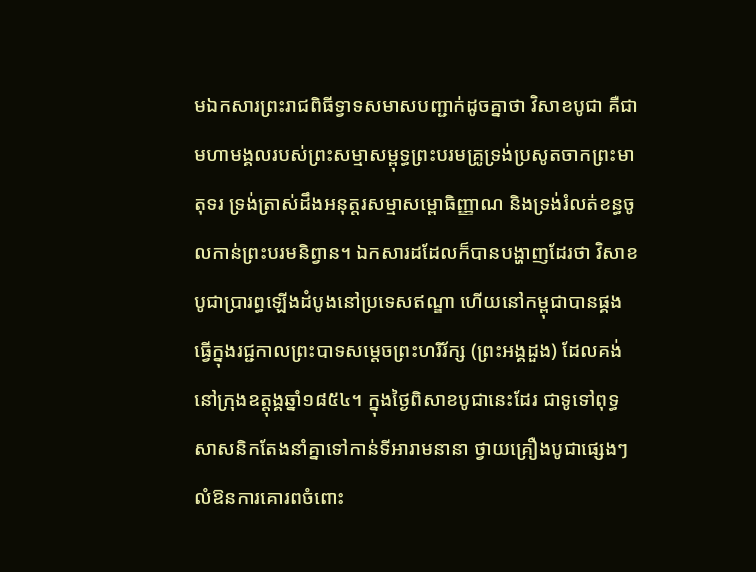មឯកសារព្រះរាជពិធីទ្វាទសមាសបញ្ជាក់ដូចគ្នាថា វិសាខបូជា គឺជាមហាមង្គលរបស់ព្រះសម្មាសម្ពុទ្ធព្រះបរមគ្រូទ្រង់ប្រសូតចាកព្រះមាតុទរ ទ្រង់ត្រាស់ដឹងអនុត្តរសម្មាសម្ពោធិញ្ញាណ និងទ្រង់រំលត់ខន្ធចូលកាន់ព្រះបរមនិព្វាន។ ឯកសារដដែលក៏បានបង្ហាញដែរថា វិសាខបូជាប្រារព្ធឡើងដំបូងនៅប្រទេសឥណ្ឌា ហើយនៅកម្ពុជាបានផ្គងធ្វើក្នុងរជ្ជកាលព្រះបាទសម្តេចព្រះហរិរ័ក្ស (ព្រះអង្គដួង) ដែលគង់នៅក្រុងឧត្តុង្គឆ្នាំ១៨៥៤។ ក្នុងថ្ងៃពិសាខបូជានេះដែរ ជាទូទៅពុទ្ធសាសនិកតែងនាំគ្នាទៅកាន់ទីអារាមនានា ថ្វាយគ្រឿងបូជាផ្សេងៗ លំឱនការគោរពចំពោះ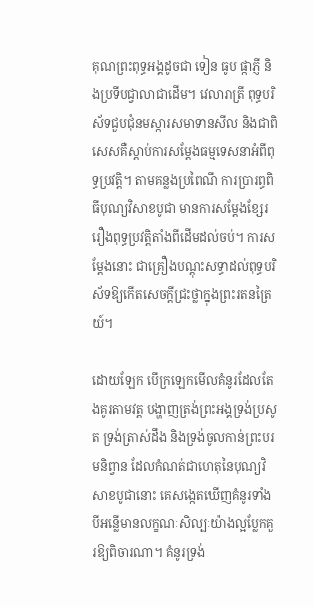គុណព្រះពុទ្ធអង្គដូចជា ទៀន ធូប ផ្កាភ្ញី និងប្រទីបជ្វាលាជាដើម។ វេលារាត្រី ពុទ្ធបរិស័ទជួបជុំនមស្ការសមាទានសីល និងជាពិសេសគឺស្តាប់ការសម្តែងធម្មទេសនាអំពីពុទ្ធប្រវត្តិ។ តាមគន្លងប្រពៃណី ការប្រារព្ធពិធីបុណ្យវិសាខបូជា មានការសម្តែងខ្សែររឿងពុទ្ធប្រវត្តិតាំងពីដើមដល់ចប់។ ការសម្តែងនោះ ជាគ្រឿងបណ្តុះសទ្ធាដល់ពុទ្ធបរិស័ទឱ្យកើតសេចក្តីជ្រះថ្លាក្នុងព្រះរតនត្រៃយ៍។

ដោយឡែក បើក្រឡេកមើលគំនូរដែលតែងគូរតាមវត្ត បង្ហាញត្រង់ព្រះអង្គទ្រង់ប្រសូត ទ្រង់ត្រាស់ដឹង និងទ្រង់ចូលកាន់ព្រះបរមនិព្វាន ដែលកំណត់ជាហេតុនៃបុណ្យវិសាខបូជានោះ គេសង្កេតឃើញគំនូរទាំងបីអន្លើមានលក្ខណៈសិល្បៈយ៉ាងល្អប្លែកគួរឱ្យពិចារណា។ គំនូរទ្រង់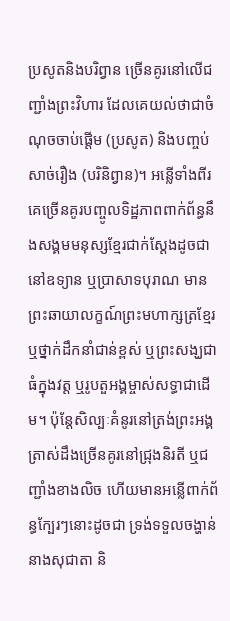ប្រសូតនិងបរិព្វាន ច្រើនគូរនៅលើជញ្ជាំងព្រះវិហារ ដែលគេយល់ថាជាចំណុចចាប់ផ្តើម (ប្រសូត) និងបញ្ចប់សាច់រឿង (បរិនិព្វាន)។ អន្លើទាំងពីរគេច្រើនគូរបញ្ចូលទិដ្ឋភាពពាក់ព័ន្ធនឹងសង្គមមនុស្សខ្មែរជាក់ស្តែងដូចជា នៅឧទ្យាន ឬប្រាសាទបុរាណ មានព្រះឆាយាលក្ខណ៍ព្រះមហាក្សត្រខ្មែរ ឬថ្នាក់ដឹកនាំជាន់ខ្ពស់ ឬព្រះសង្ឃជាធំក្នុងវត្ត ឬរូបតួអង្គម្ចាស់សទ្ធាជាដើម។ ប៉ុន្តែសិល្បៈគំនូរនៅត្រង់ព្រះអង្គត្រាស់ដឹងច្រើនគូរនៅជ្រុងនិរតី ឬជញ្ជាំងខាងលិច ហើយមានអន្លើពាក់ព័ន្ធក្បែរៗនោះដូចជា ទ្រង់ទទួលចង្ហាន់នាងសុជាតា និ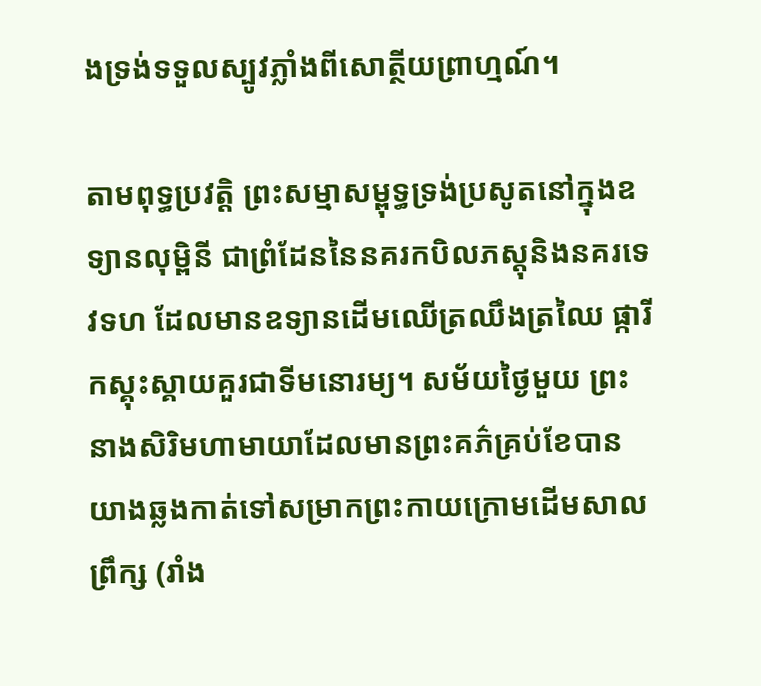ងទ្រង់ទទួលស្បូវភ្លាំងពីសោត្ថីយព្រាហ្មណ៍។

តាមពុទ្ធប្រវត្តិ ព្រះសម្មាសម្ពុទ្ធទ្រង់ប្រសូតនៅក្នុងឧទ្យានលុម្ពិនី ជាព្រំដែននៃនគរកបិលភស្តុនិងនគរទេវទហ ដែលមានឧទ្យានដើមឈើត្រឈឹងត្រឈៃ ផ្ការីកស្គុះស្គាយគួរជាទីមនោរម្យ។ សម័យថ្ងៃមួយ ព្រះនាងសិរិមហាមាយាដែលមានព្រះគភ៌គ្រប់ខែបានយាងឆ្លងកាត់ទៅសម្រាកព្រះកាយក្រោមដើមសាលព្រឹក្ស (រាំង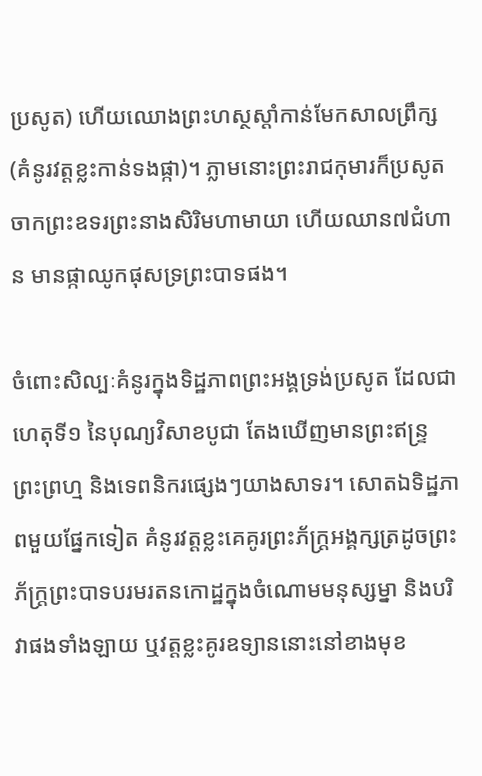ប្រសូត) ហើយឈោងព្រះហស្ថស្តាំកាន់មែកសាលព្រឹក្ស (គំនូរវត្តខ្លះកាន់ទងផ្កា)។ ភ្លាមនោះព្រះរាជកុមារក៏ប្រសូតចាកព្រះឧទរព្រះនាងសិរិមហាមាយា ហើយឈាន៧ជំហាន មានផ្កាឈូកផុសទ្រព្រះបាទផង។

ចំពោះសិល្បៈគំនូរក្នុងទិដ្ឋភាពព្រះអង្គទ្រង់ប្រសូត ដែលជាហេតុទី១ នៃបុណ្យវិសាខបូជា តែងឃើញមានព្រះឥន្រ្ទ ព្រះព្រហ្ម និងទេពនិករផ្សេងៗយាងសាទរ។ សោតឯទិដ្ឋភាពមួយផ្នែកទៀត គំនូរវត្តខ្លះគេគូរព្រះភ័ក្រ្តអង្គក្សត្រដូចព្រះភ័ក្រ្តព្រះបាទបរមរតនកោដ្ឋក្នុងចំណោមមនុស្សម្នា និងបរិវាផងទាំងឡាយ ឬវត្តខ្លះគូរឧទ្យាននោះនៅខាងមុខ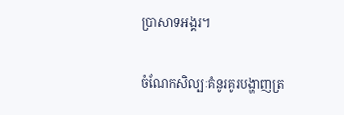ប្រាសាទអង្គរ។

ចំណែកសិល្បៈគំនូរគូរបង្ហាញត្រ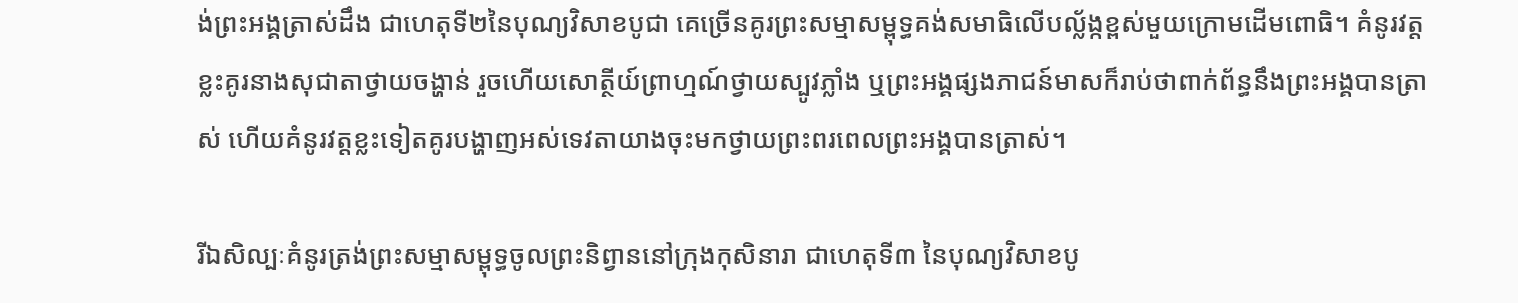ង់ព្រះអង្គត្រាស់ដឹង ជាហេតុទី២នៃបុណ្យវិសាខបូជា គេច្រើនគូរព្រះសម្មាសម្ពុទ្ធគង់សមាធិលើបល្ល័ង្កខ្ពស់មួយក្រោមដើមពោធិ។ គំនូរវត្តខ្លះគូរនាងសុជាតាថ្វាយចង្ហាន់ រួចហើយសោត្ថីយ៍ព្រាហ្មណ៍ថ្វាយស្បូវភ្លាំង ឬព្រះអង្គផ្សងភាជន៍មាសក៏រាប់ថាពាក់ព័ន្ធនឹងព្រះអង្គបានត្រាស់ ហើយគំនូរវត្តខ្លះទៀតគូរបង្ហាញអស់ទេវតាយាងចុះមកថ្វាយព្រះពរពេលព្រះអង្គបានត្រាស់។

រីឯសិល្បៈគំនូរត្រង់ព្រះសម្មាសម្ពុទ្ធចូលព្រះនិព្វាននៅក្រុងកុសិនារា ជាហេតុទី៣ នៃបុណ្យវិសាខបូ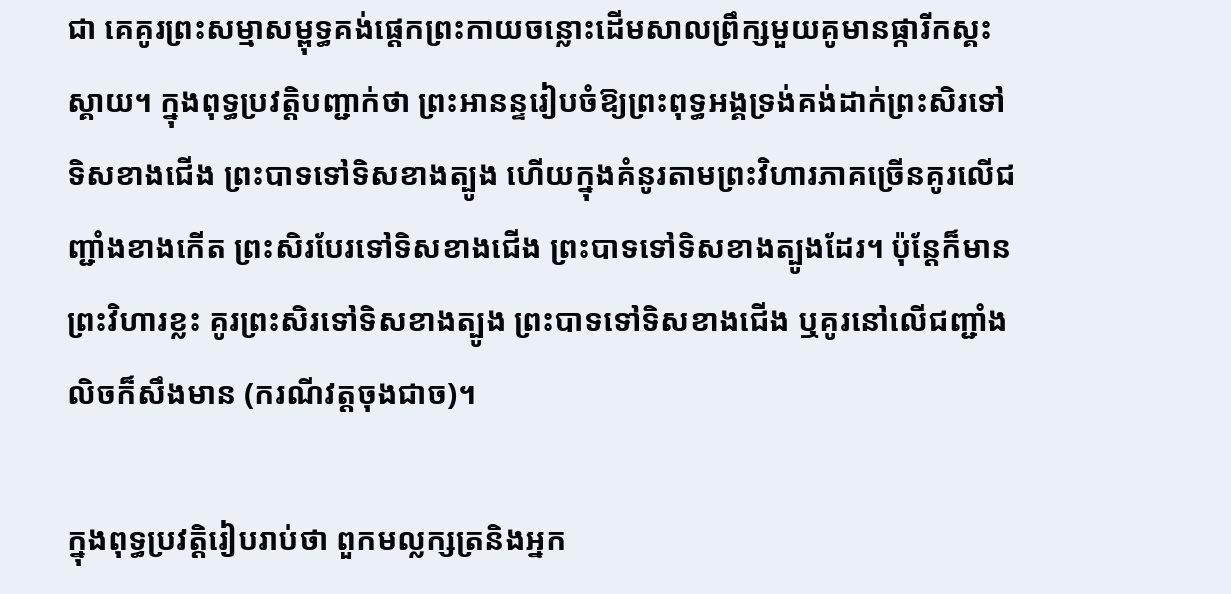ជា គេគូរព្រះសម្មាសម្ពុទ្ធគង់ផ្តេកព្រះកាយចន្លោះដើមសាលព្រឹក្សមួយគូមានផ្ការីកស្គះស្គាយ។ ក្នុងពុទ្ធប្រវត្តិបញ្ជាក់ថា ព្រះអានន្ទរៀបចំឱ្យព្រះពុទ្ធអង្គទ្រង់គង់ដាក់ព្រះសិរទៅទិសខាងជើង ព្រះបាទទៅទិសខាងត្បូង ហើយក្នុងគំនូរតាមព្រះវិហារភាគច្រើនគូរលើជញ្ជាំងខាងកើត ព្រះសិរបែរទៅទិសខាងជើង ព្រះបាទទៅទិសខាងត្បូងដែរ។ ប៉ុន្តែក៏មានព្រះវិហារខ្លះ គូរព្រះសិរទៅទិសខាងត្បូង ព្រះបាទទៅទិសខាងជើង ឬគូរនៅលើជញ្ជាំងលិចក៏សឹងមាន (ករណីវត្តចុងជាច)។

ក្នុងពុទ្ធប្រវត្តិរៀបរាប់ថា ពួកមល្លក្សត្រនិងអ្នក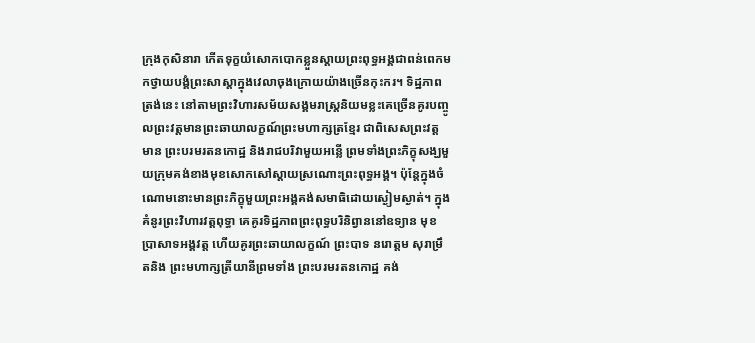ក្រុងកុសិនារា កើតទុក្ខយំសោកបោកខ្លួនស្តាយព្រះពុទ្ធអង្គជាពន់ពេកមកថ្វាយបង្គំព្រះសាស្តាក្នុងវេលាចុងក្រោយយ៉ាងច្រើនកុះករ។ ទិដ្ឋភាពត្រង់នេះ នៅតាមព្រះវិហារសម័យសង្គមរាស្រ្តនិយមខ្លះគេច្រើនគូរបញ្ចូលព្រះវត្តមានព្រះឆាយាលក្ខណ៍ព្រះមហាក្សត្រខ្មែរ ជាពិសេសព្រះវត្តមាន ព្រះបរមរតនកោដ្ឋ និងរាជបរិវាមួយអន្លើ ព្រមទាំងព្រះភិក្ខុសង្ឃមួយក្រុមគង់ខាងមុខសោកសៅស្តាយស្រណោះព្រះពុទ្ធអង្គ។ ប៉ុន្តែក្នុងចំណោមនោះមានព្រះភិក្ខុមួយព្រះអង្គគង់សមាធិដោយស្ងៀមស្ងាត់។ ក្នុងគំនូរព្រះវិហារវត្តពុទ្ធា គេគូរទិដ្ឋភាពព្រះពុទ្ធបរិនិព្វាននៅឧទ្យាន មុខប្រាសាទអង្គវត្ត ហើយគូរព្រះឆាយាលក្ខណ៍ ព្រះបាទ នរោត្ដម សុរាម្រឹតនិង ព្រះមហាក្សត្រីយានីព្រមទាំង ព្រះបរមរតនកោដ្ឋ គង់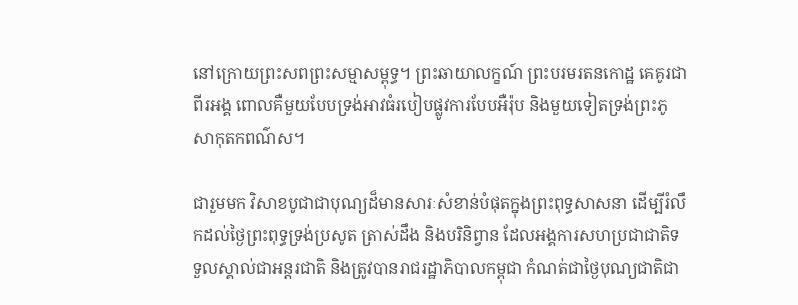នៅក្រោយព្រះសពព្រះសម្មាសម្ពុទ្ធ។ ព្រះឆាយាលក្ខណ៍ ព្រះបរមរតនកោដ្ឋ គេគូរជាពីរអង្គ ពោលគឺមួយបែបទ្រង់អាវធំរបៀបផ្លូវការបែបអឺរ៉ុប និងមួយទៀតទ្រង់ព្រះភូសាកុតកពណ៌ស។

ជារួមមក វិសាខបូជាជាបុណ្យដ៏មានសារៈសំខាន់បំផុតក្នុងព្រះពុទ្ធសាសនា ដើម្បីរំលឹកដល់ថ្ងៃព្រះពុទ្ធទ្រង់ប្រសូត ត្រាស់ដឹង និងបរិនិព្វាន ដែលអង្គការសហប្រជាជាតិទទួលស្គាល់ជាអន្តរជាតិ និងត្រូវបានរាជរដ្ឋាភិបាលកម្ពុជា កំណត់ជាថ្ងៃបុណ្យជាតិជា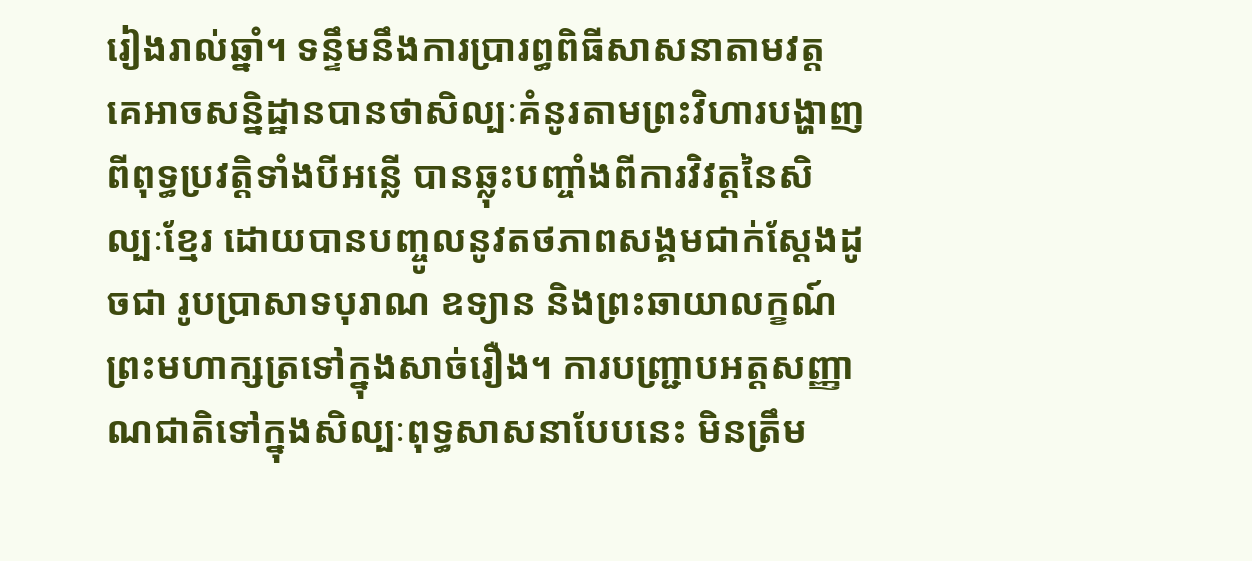រៀងរាល់ឆ្នាំ។ ទន្ទឹមនឹងការប្រារព្ធពិធីសាសនាតាមវត្ត គេអាចសន្និដ្ឋានបានថាសិល្បៈគំនូរតាមព្រះវិហារបង្ហាញពីពុទ្ធប្រវត្តិទាំងបីអន្លើ បានឆ្លុះបញ្ចាំងពីការវិវត្តនៃសិល្បៈខ្មែរ ដោយបានបញ្ចូលនូវតថភាពសង្គមជាក់ស្តែងដូចជា រូបប្រាសាទបុរាណ ឧទ្យាន និងព្រះឆាយាលក្ខណ៍ព្រះមហាក្សត្រទៅក្នុងសាច់រឿង។ ការបញ្ជ្រាបអត្តសញ្ញាណជាតិទៅក្នុងសិល្បៈពុទ្ធសាសនាបែបនេះ មិនត្រឹម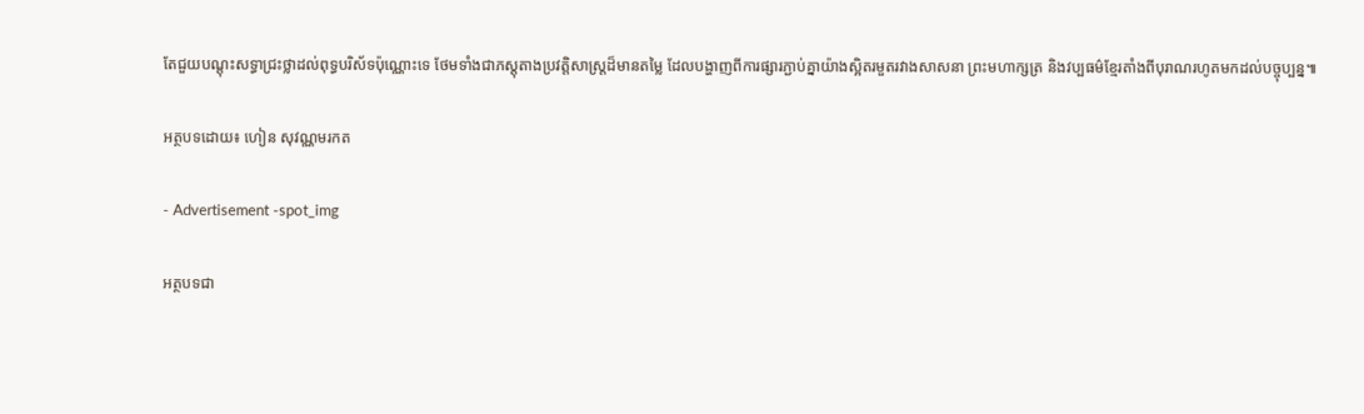តែជួយបណ្តុះសទ្ធាជ្រះថ្លាដល់ពុទ្ធបរិស័ទប៉ុណ្ណោះទេ ថែមទាំងជាភស្តុតាងប្រវត្តិសាស្ត្រដ៏មានតម្លៃ ដែលបង្ហាញពីការផ្សារភ្ជាប់គ្នាយ៉ាងស្អិតរមួតរវាងសាសនា ព្រះមហាក្សត្រ និងវប្បធម៌ខ្មែរតាំងពីបុរាណរហូតមកដល់បច្ចុប្បន្ន៕

អត្ថបទដោយ៖ ហៀន សុវណ្ណមរកត

- Advertisement -spot_img

អត្ថបទជា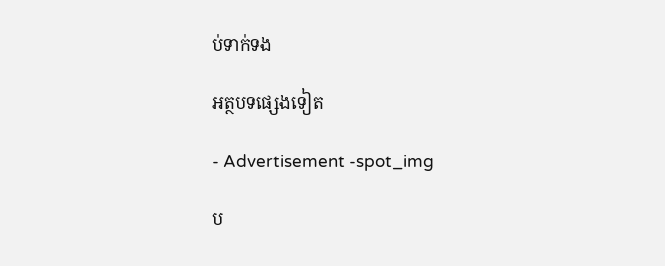ប់ទាក់ទង

អត្ថបទផ្សេងទៀត

- Advertisement -spot_img

ប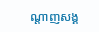ណ្ដាញសង្គ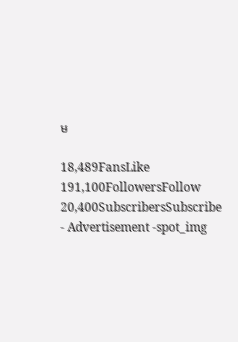ម

18,489FansLike
191,100FollowersFollow
20,400SubscribersSubscribe
- Advertisement -spot_img